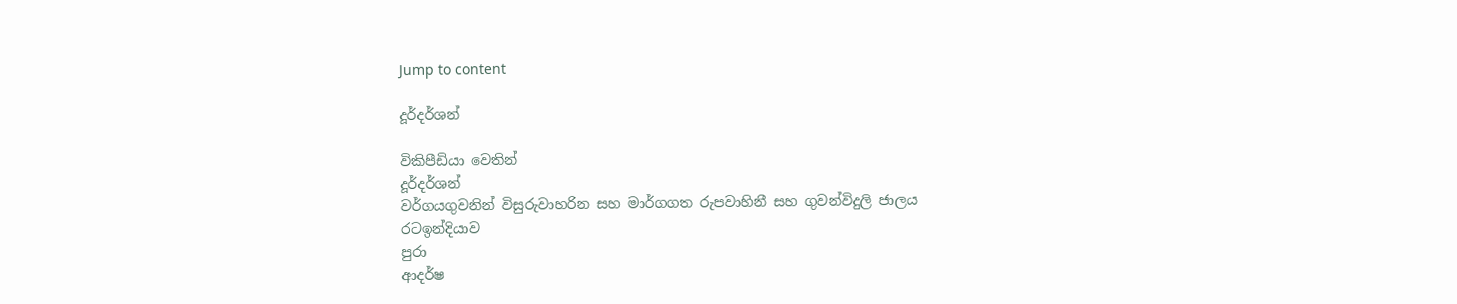Jump to content

දූර්දර්ශන්

විකිපීඩියා වෙතින්
දූර්දර්ශන්
වර්ගයගුවනින් විසුරුවාහරින සහ මාර්ගගත රුපවාහිනී සහ ගුවන්විදුලි ජාලය
රටඉන්දියාව
පුරා
ආදර්ෂ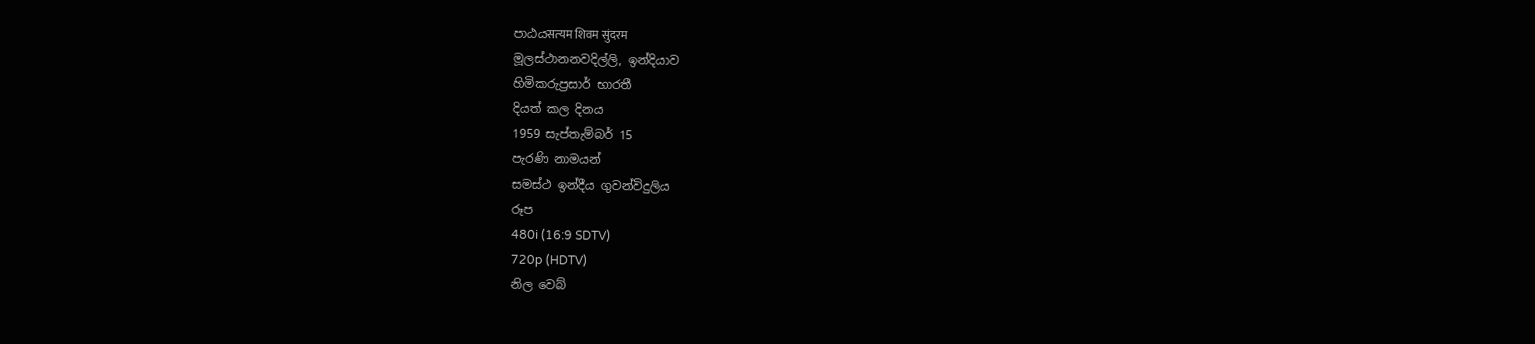පාඨයसत्‍यम शिवम सुंदरम
මූලස්ථානනවදිල්ලි, ඉන්දියාව
හිමිකරුප්‍රසාර් භාරතී
දියත් කල දිනය
1959 සැප්තැම්බර් 15
පැරණි නාමයන්
සමස්ථ ඉන්දීය ගුවන්විදුලිය
රූප
480i (16:9 SDTV)
720p (HDTV)
නිල වෙබ්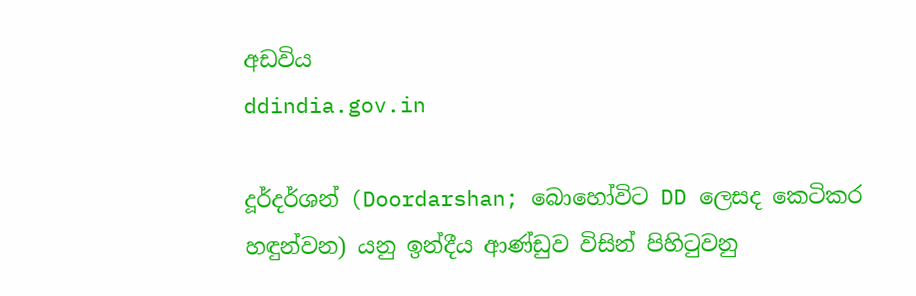අඩවිය
ddindia.gov.in

දූර්දර්ශන් (Doordarshan; බොහෝවිට DD ලෙසද කෙටිකර හඳුන්වන) යනු ඉන්දීය ආණ්ඩුව විසින් පිහිටුවනු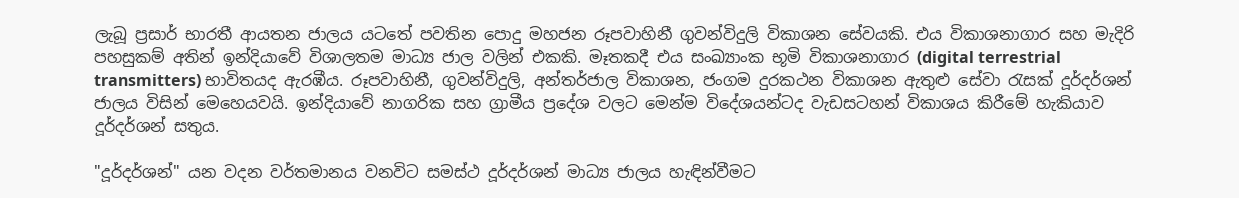ලැබූ ප්‍රසාර් භාරතී ආයතන ජාලය යටතේ පවතින පොදු මහජන රූපවාහිනී ගුවන්විදුලි විකාශන සේවයකි. එය විකාශනාගාර සහ මැදිරි පහසුකම් අතින් ඉන්දියාවේ විශාලතම මාධ්‍ය ජාල වලින් එකකි. මෑතකදී එය සංඛ්‍යාංක භූමි විකාශනාගාර (digital terrestrial transmitters) භාවිතයද ඇරඹීය. රූපවාහිනී, ගුවන්විදුලි, අන්තර්ජාල විකාශන, ජංගම දුරකථන විකාශන ඇතුළු සේවා රැසක් දූර්දර්ශන් ජාලය විසින් මෙහෙයවයි. ඉන්දියාවේ නාගරික සහ ග්‍රාමීය ප්‍රදේශ වලට මෙන්ම විදේශයන්ටද වැඩසටහන් විකාශය කිරීමේ හැකියාව දූර්දර්ශන් සතුය.

"දූර්දර්ශන්" යන වදන වර්තමානය වනවිට සමස්ථ දූර්දර්ශන් මාධ්‍ය ජාලය හැඳින්වීමට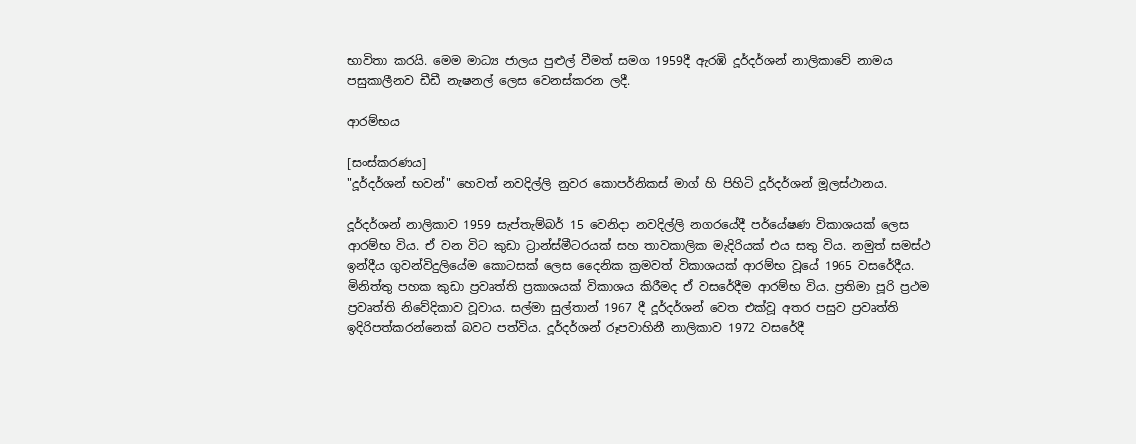භාවිතා කරයි. මෙම මාධ්‍ය ජාලය පුළුල් වීමත් සමග 1959දී ඇරඹි දූර්දර්ශන් නාලිකාවේ නාමය පසුකාලීනව ඩීඩී නැෂනල් ලෙස වෙනස්කරන ලදී.

ආරම්භය

[සංස්කරණය]
"දූර්දර්ශන් භවන්" හෙවත් නවදිල්ලි නුවර කොපර්නිකස් මාග් හි පිහිටි දූර්දර්ශන් මූලස්ථානය.

දූර්දර්ශන් නාලිකාව 1959 සැප්තැම්බර් 15 වෙනිදා නවදිල්ලි නගරයේදී පර්යේෂණ විකාශයක් ලෙස ආරම්භ විය. ඒ වන විට කුඩා ට්‍රාන්ස්මීටරයක් සහ තාවකාලික මැදිරියක් එය සතු විය. නමුත් සමස්ථ ඉන්දීය ගුවන්විදුලියේම කොටසක් ලෙස දෛනික ක්‍රමවත් විකාශයක් ආරම්භ වූයේ 1965 වසරේදීය. මිනිත්තු පහක කුඩා ප්‍රවෘත්ති ප්‍රකාශයක් විකාශය කිරීමද ඒ වසරේදීම ආරම්භ විය. ප්‍රතිමා පූරි ප්‍රථම ප්‍රවෘත්ති නිවේදිකාව වූවාය. සල්මා සුල්තාන් 1967 දී දූර්දර්ශන් වෙත එක්වූ අතර පසුව ප්‍රවෘත්ති ඉදිරිපත්කරන්නෙක් බවට පත්විය. දූර්දර්ශන් රූපවාහිනී නාලිකාව 1972 වසරේදී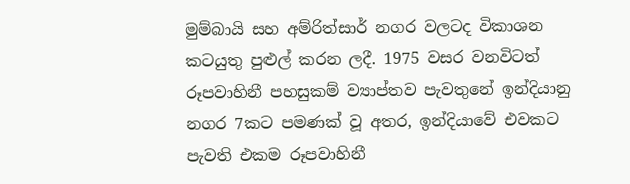මුම්බායි සහ අම්රිත්සාර් නගර වලටද විකාශන කටයුතු පුළුල් කරන ලදී. 1975 වසර වනවිටත් රූපවාහිනී පහසුකම් ව්‍යාප්තව පැවතුනේ ඉන්දියානු නගර 7කට පමණක් වූ අතර, ඉන්දියාවේ එවකට පැවති එකම රූපවාහිනී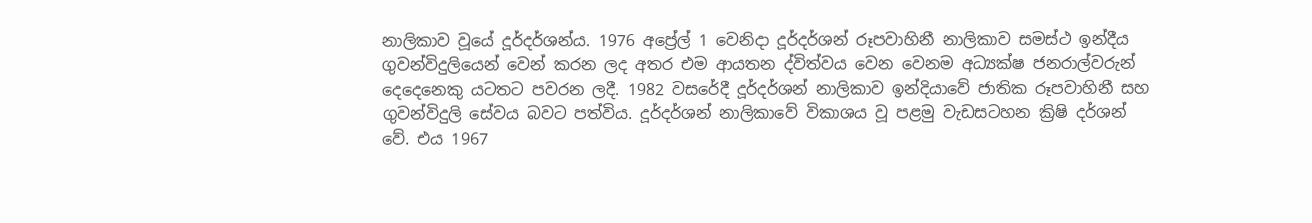නාලිකාව වූයේ දූර්දර්ශන්ය. 1976 අප්‍රේල් 1 වෙනිදා දූර්දර්ශන් රූපවාහිනී නාලිකාව සමස්ථ ඉන්දීය ගුවන්විදුලියෙන් වෙන් කරන ලද අතර එම ආයතන ද්විත්වය වෙන වෙනම අධ්‍යක්ෂ ජනරාල්වරුන් දෙදෙනෙකු යටතට පවරන ලදී. 1982 වසරේදී දූර්දර්ශන් නාලිකාව ඉන්දියාවේ ජාතික රූපවාහිනී සහ ගුවන්විදුලි සේවය බවට පත්විය. දූර්දර්ශන් නාලිකාවේ විකාශය වූ පළමු වැඩසටහන ක්‍රිෂි දර්ශන් වේ. එය 1967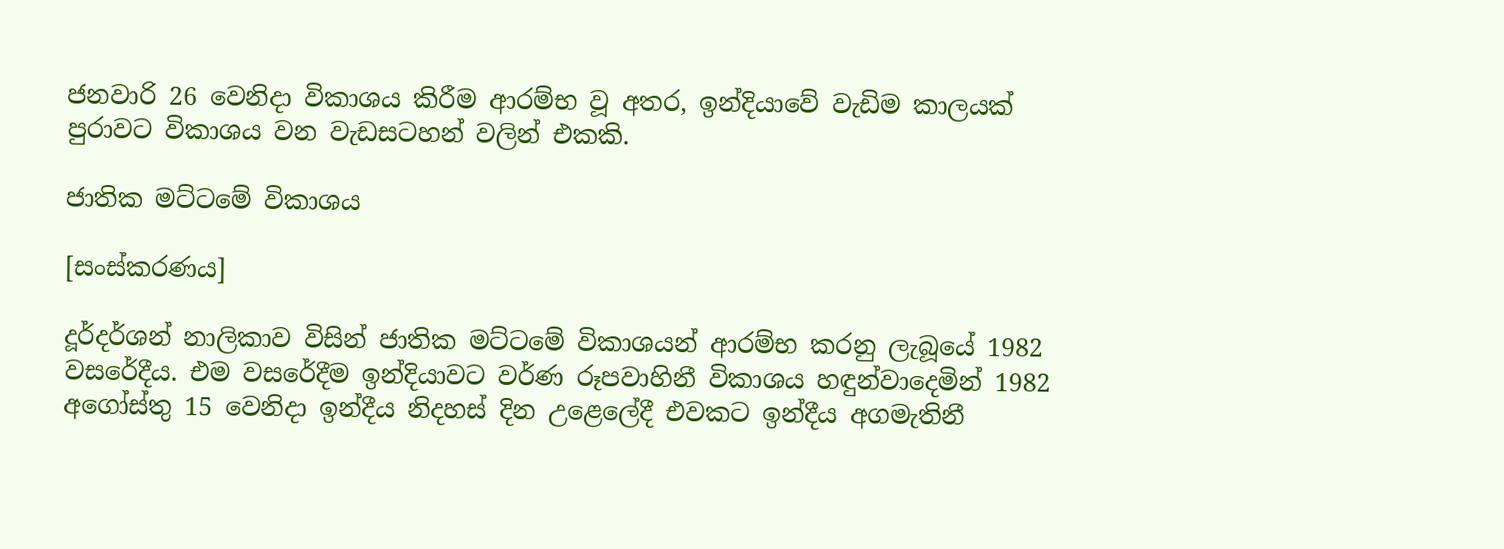ජනවාරි 26 වෙනිදා විකාශය කිරීම ආරම්භ වූ අතර, ඉන්දියාවේ වැඩිම කාලයක් පුරාවට විකාශය වන වැඩසටහන් වලින් එකකි.

ජාතික මට්ටමේ විකාශය

[සංස්කරණය]

දූර්දර්ශන් නාලිකාව විසින් ජාතික මට්ටමේ විකාශයන් ආරම්භ කරනු ලැබූයේ 1982 වසරේදීය. එම වසරේදීම ඉන්දියාවට වර්ණ රූපවාහිනී විකාශය හඳුන්වාදෙමින් 1982 අගෝස්තු 15 වෙනිදා ඉන්දීය නිදහස් දින උළෙලේදී එවකට ඉන්දීය අගමැතිනී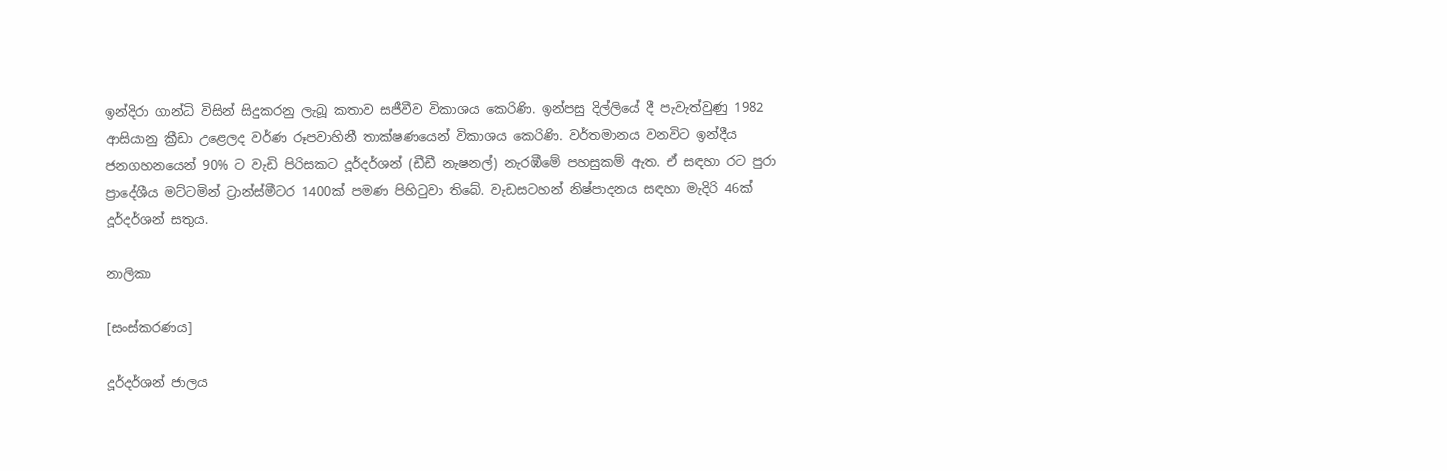ඉන්දිරා ගාන්ධි විසින් සිදුකරනු ලැබූ කතාව සජීවීව විකාශය කෙරිණි. ඉන්පසු දිල්ලියේ දී පැවැත්වුණු 1982 ආසියානු ක්‍රීඩා උළෙලද වර්ණ රූපවාහිනී තාක්ෂණයෙන් විකාශය කෙරිණි. වර්තමානය වනවිට ඉන්දීය ජනගහනයෙන් 90% ට වැඩි පිරිසකට දූර්දර්ශන් (ඩීඩී නැෂනල්) නැරඹීමේ පහසුකම් ඇත. ඒ සඳහා රට පුරා ප්‍රාදේශීය මට්ටමින් ට්‍රාන්ස්මීටර 1400ක් පමණ පිහිටුවා තිබේ. වැඩසටහන් නිෂ්පාදනය සඳහා මැදිරි 46ක් දූර්දර්ශන් සතුය.

නාලිකා

[සංස්කරණය]

දූර්දර්ශන් ජාලය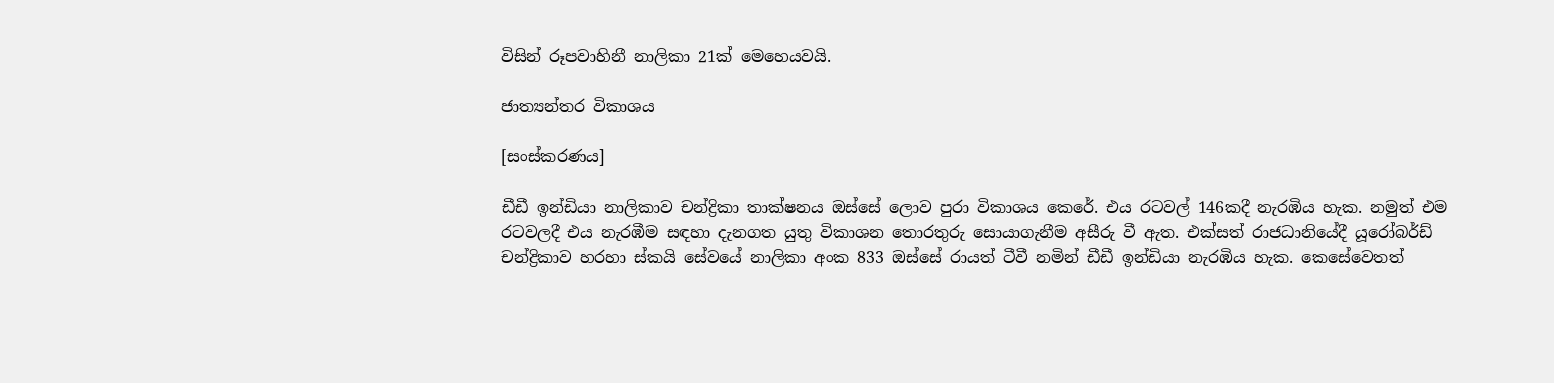විසින් රූපවාහිනී නාලිකා 21ක් මෙහෙයවයි.

ජාත්‍යන්තර විකාශය

[සංස්කරණය]

ඩීඩී ඉන්ඩියා නාලිකාව චන්ද්‍රිකා තාක්ෂනය ඔස්සේ ලොව පුරා විකාශය කෙරේ. එය රටවල් 146කදී නැරඹිය හැක. නමුත් එම රටවලදී එය නැරඹීම සඳහා දැනගත යුතු විකාශන තොරතුරු සොයාගැනීම අසීරු වී ඇත. එක්සත් රාජධානියේදී යූරෝබර්ඩ් චන්ද්‍රිකාව හරහා ස්කයි සේවයේ නාලිකා අංක 833 ඔස්සේ රායත් ටීවී නමින් ඩීඩී ඉන්ඩියා නැරඹිය හැක. කෙසේවෙතත්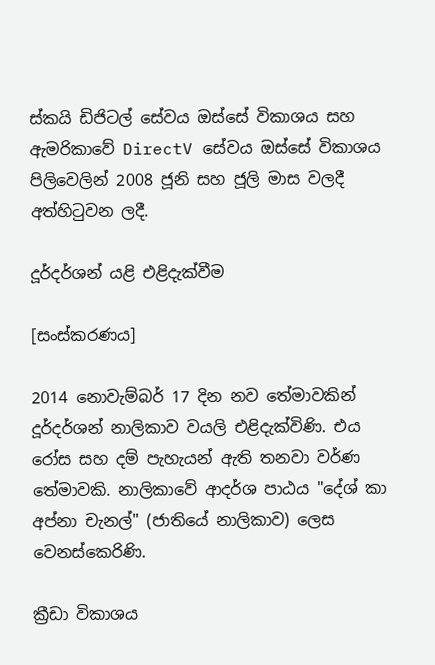ස්කයි ඩිජිටල් සේවය ඔස්සේ විකාශය සහ ඇමරිකාවේ DirectV සේවය ඔස්සේ විකාශය පිලිවෙලින් 2008 ජූනි සහ ජූලි මාස වලදී අත්හිටුවන ලදී.

දූර්දර්ශන් යළි එළිදැක්වීම

[සංස්කරණය]

2014 නොවැම්බර් 17 දින නව තේමාවකින් දූර්දර්ශන් නාලිකාව වයලි එළිදැක්විණි. එය රෝස සහ දම් පැහැයන් ඇති තනවා වර්ණ තේමාවකි. නාලිකාවේ ආදර්ශ පාඨය "දේශ් කා අප්නා චැනල්" (ජාතියේ නාලිකාව) ලෙස වෙනස්කෙරිණි.

ක්‍රීඩා විකාශය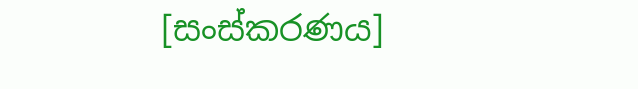[සංස්කරණය]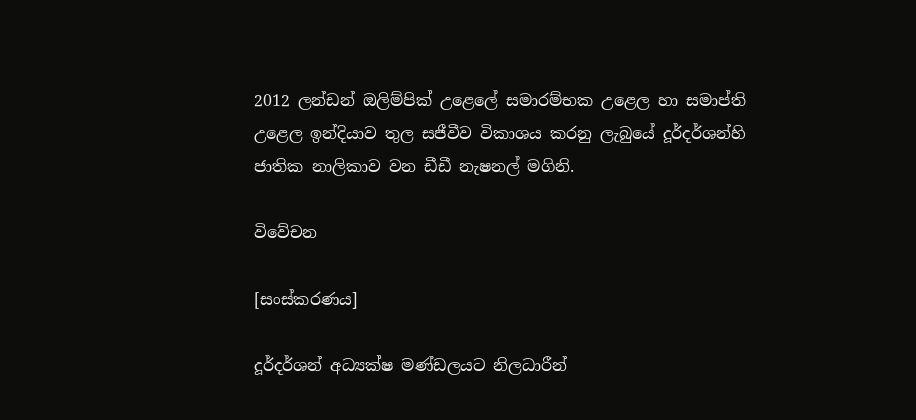2012 ලන්ඩන් ඔලිම්පික් උළෙලේ සමාරම්භක උළෙල හා සමාප්ති උළෙල ඉන්දියාව තුල සජීවීව විකාශය කරනු ලැබුයේ දූර්දර්ශන්හි ජාතික නාලිකාව වන ඩීඩී නැෂනල් මගිනි.

විවේචන

[සංස්කරණය]

දූර්දර්ශන් අධ්‍යක්ෂ මණ්ඩලයට නිලධාරීන්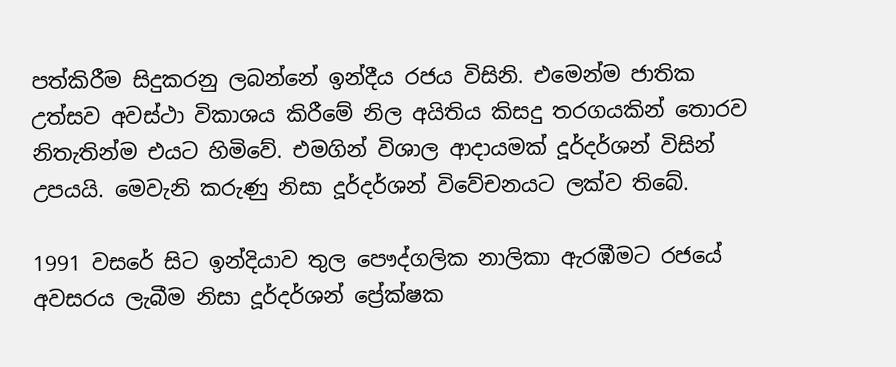පත්කිරීම සිදුකරනු ලබන්නේ ඉන්දීය රජය විසිනි. එමෙන්ම ජාතික උත්සව අවස්ථා විකාශය කිරීමේ නිල අයිතිය කිසදු තරගයකින් තොරව නිතැතින්ම එයට හිමිවේ. එමගින් විශාල ආදායමක් දූර්දර්ශන් විසින් උපයයි. මෙවැනි කරුණු නිසා දූර්දර්ශන් විවේචනයට ලක්ව තිබේ.

1991 වසරේ සිට ඉන්දියාව තුල පෞද්ගලික නාලිකා ඇරඹීමට රජයේ අවසරය ලැබීම නිසා දූර්දර්ශන් ප්‍රේක්ෂක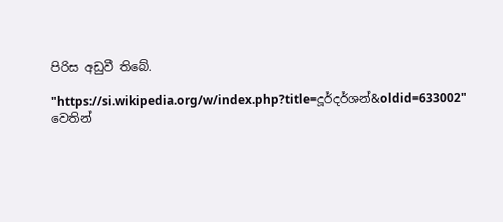පිරිස අඩුවී තිබේ.

"https://si.wikipedia.org/w/index.php?title=දූර්දර්ශන්&oldid=633002" වෙතින්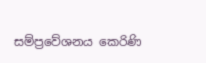සම්ප්‍රවේශනය කෙරිණි